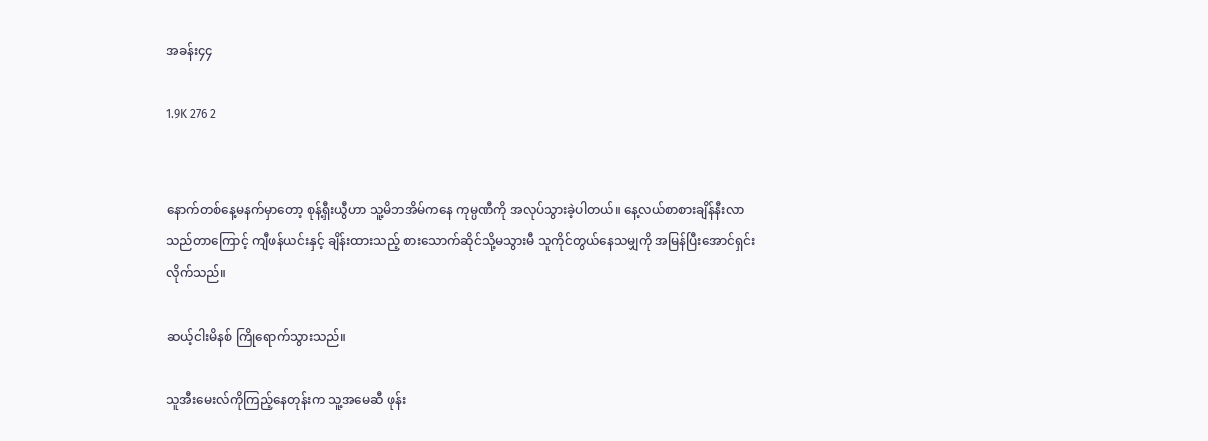အခန်း၄၄

1.9K 276 2


နောက်တစ်နေ့မနက်မှာတော့ စုန့်ရှီးယွီဟာ သူ့မိဘအိမ်ကနေ ကုမ္ပဏီကို အလုပ်သွားခဲ့ပါတယ်။ နေ့လယ်စာစားချိန်နီးလာသည်တာကြောင့် ကျီဖန်ယင်းနှင့် ချိန်းထားသည့် စားသောက်ဆိုင်သို့မသွားမီ သူကိုင်တွယ်နေသမျှကို အမြန်ပြီးအောင်ရှင်းလိုက်သည်။

ဆယ့်ငါးမိနစ် ကြိုရောက်သွားသည်။

သူအီးမေးလ်ကိုကြည့်နေတုန်းက သူ့အမေဆီ ဖုန်း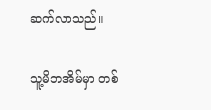ဆက်လာသည်။

သူ့မိဘအိမ်မှာ တစ်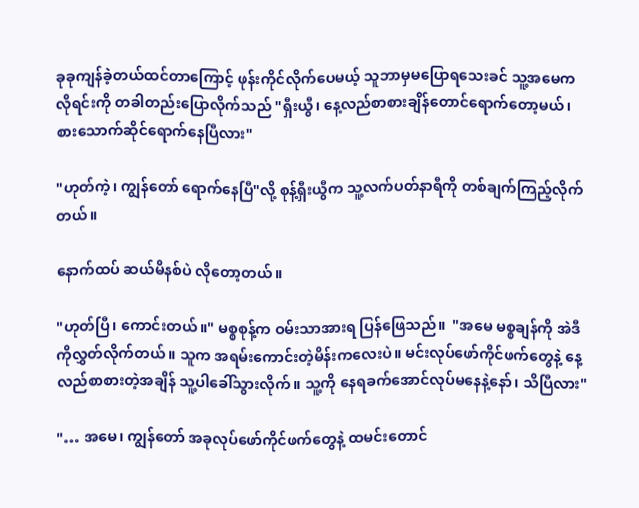ခုခုကျန်ခဲ့တယ်ထင်တာကြောင့် ဖုန်းကိုင်လိုက်ပေမယ့် သူဘာမှမပြောရသေးခင် သူ့အမေက လိုရင်းကို တခါတည်းပြောလိုက်သည် "ရှီးယွီ၊ နေ့လည်စာစားချိန်တောင်ရောက်တော့မယ်၊ စားသောက်ဆိုင်ရောက်နေပြီလား"

"ဟုတ်ကဲ့၊ ကျွန်တော် ရောက်နေပြီ"လို့ စုန့်ရှီးယွီက သူ့လက်ပတ်နာရီကို တစ်ချက်ကြည့်လိုက်တယ်။

နောက်ထပ် ဆယ်မိနစ်ပဲ လိုတော့တယ်။

"ဟုတ်ပြီ၊ ကောင်းတယ်။" မစ္စစုန့်က ဝမ်းသာအားရ ပြန်ဖြေသည်။  "အမေ မစ္စချန်ကို အဲဒီကိုလွှတ်လိုက်တယ်။ သူက အရမ်းကောင်းတဲ့မိန်းကလေးပဲ။ မင်းလုပ်ဖော်ကိုင်ဖက်တွေနဲ့ နေ့လည်စာစားတဲ့အချိန် သူ့ပါခေါ်သွားလိုက်။ သူ့ကို နေရခက်အောင်လုပ်မနေနဲ့နော်၊ သိပြီလား"

"… အမေ၊ ကျွန်တော် အခုလုပ်ဖော်ကိုင်ဖက်တွေနဲ့ ထမင်းတောင်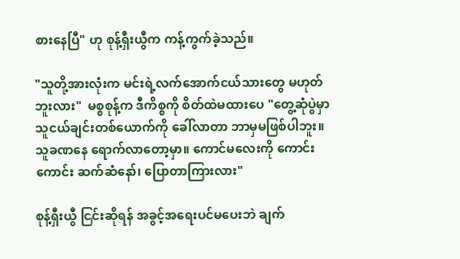စားနေပြီ" ဟု စုန့်ရှီးယွီက ကန့်ကွက်ခဲ့သည်။

"သူတို့အားလုံးက မင်းရဲ့လက်အောက်ငယ်သားတွေ မဟုတ်ဘူးလား"  မစ္စစုန့်က ဒီကိစ္စကို စိတ်ထဲမထားပေ "တွေ့ဆုံပွဲမှာ သူငယ်ချင်းတစ်ယောက်ကို ခေါ်လာတာ ဘာမှမဖြစ်ပါဘူး။ သူခဏနေ ရောက်လာတော့မှာ။ ကောင်မလေးကို ကောင်းကောင်း ဆက်ဆံနော်၊ ပြောတာကြားလား"

စုန့်ရှီးယွီ ငြင်းဆိုရန် အခွင့်အရေးပင်မပေးဘဲ ချက်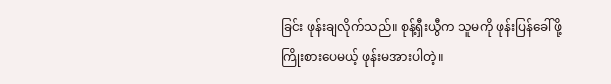ခြင်း ဖုန်းချလိုက်သည်။ စုန့်ရှီးယွီက သူမကို ဖုန်းပြန်ခေါ်ဖို့ ကြိုးစားပေမယ့် ဖုန်းမအားပါတဲ့။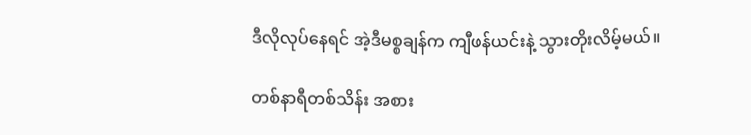ဒီလိုလုပ်နေရင် အဲ့ဒီမစ္စချန်က ကျီဖန်ယင်းနဲ့ သွားတိုးလိမ့်မယ်။

တစ်နာရီတစ်သိန်း အစား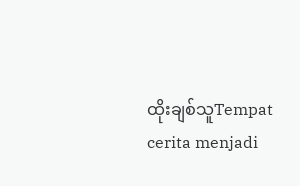ထိုးချစ်သူTempat cerita menjadi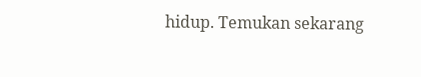hidup. Temukan sekarang